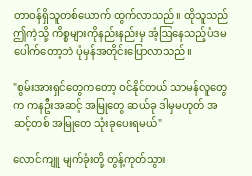တာဝန်ရှိသူတစ်ယောက် ထွက်လာသည်။ ထိုသူသည် ဤကဲ့သို့ ကိစ္စများကိုနည်းနည်းမှ အံ့ဩနေသည့်ပံဒမပေါက်တော့ဘဲ ပုံမှန်အတိုင်းပြောလာသည်။

"စွမ်းအားရှင်တွေကတော့ ဝင်နိုင်တယ် သာမန်လူတွေက ကနဦးအဆင့် အမြုတွေ ဆယ်ခု ဒါမှမဟုတ် အဆင့်တစ် အမြုတေ သုံးခုပေးရမယ်"

လောင်ကျူ မျက်ခုံးတို့ တွန့်ကုတ်သွား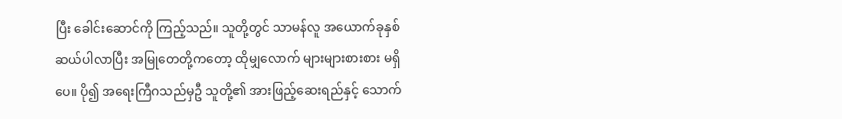ပြီး ခေါင်းဆောင်ကို ကြည့်သည်။ သူတို့တွင် သာမန်လူ အယောက်ခုနှစ်ဆယ်ပါလာပြီး အမြုတေတို့ကတော့ ထိုမျှလောက် များများစားစား မရှိပေ။ ပို၍ အရေးကြီဂသည်မှဦ သူတို့၏ အားဖြည့်ဆေးရည်နှင့် သောက်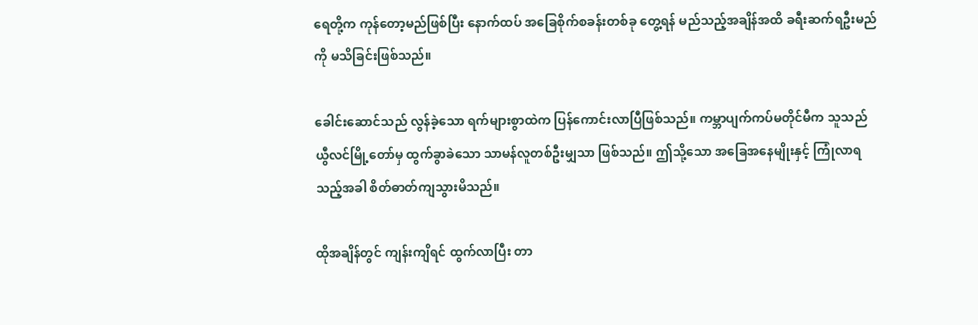ရေတို့က ကုန်တော့မည်ဖြစ်ပြီး နောက်ထပ် အခြေစိုက်စခန်းတစ်ခု တွေ့ရန် မည်သည့်အချိန်အထိ ခရီးဆက်ရဦးမည်ကို မသိခြင်းဖြစ်သည်။

ခေါင်းဆောင်သည် လွန်ခဲ့သော ရက်များစွာထဲက ပြန်ကောင်းလာပြီဖြစ်သည်။ ကမ္ဘာပျက်ကပ်မတိုင်မီက သူသည် ယွီလင်မြို့တော်မှ ထွက်ခွာခဲသော သာမန်လူတစ်ဦးမျှသာ ဖြစ်သည်။ ဤသို့သော အခြေအနေမျိုးနှင့် ကြုံလာရသည့်အခါ စိတ်ဓာတ်ကျသွားမိသည်။

ထိုအချိန်တွင် ကျန်းကျိရင် ထွက်လာပြီး တာ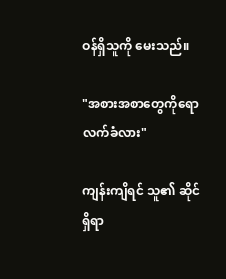ဝန်ရှိသူကို မေးသည်။

"အစားအစာတွေကိုရော လက်ခံလား"

ကျန်းကျိရင် သူ၏ ဆိုင်ရှိရာ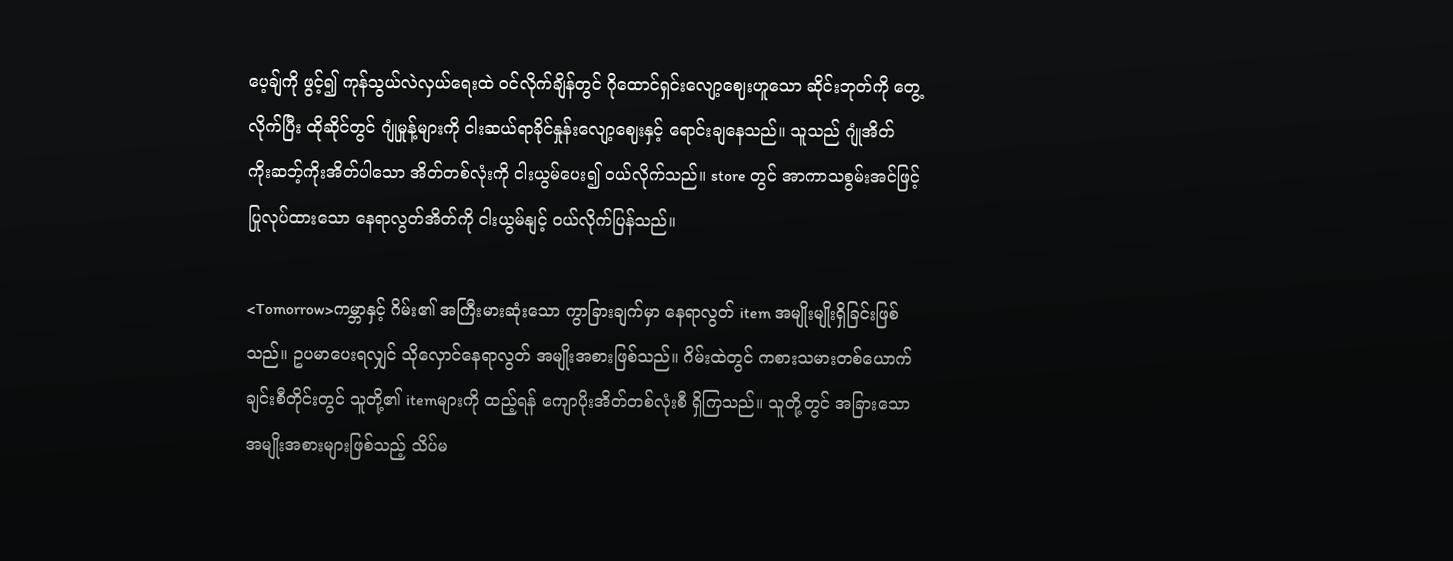ပေ့ချ်ကို ဖွင့်၍ ကုန်သွယ်လဲလှယ်ရေးထဲ ဝင်လိုက်ချိန်တွင် ဂိုထောင်ရှင်းလျော့ဈေးဟူသော ဆိုင်းဘုတ်ကို တွေ့လိုက်ပြီး ထိုဆိုင်တွင် ဂျုံမှုန့်များကို ငါးဆယ်ရာခိုင်နှုန်းလျော့ဈေးနှင့် ရောင်းချနေသည်။ သူသည် ဂျုံအိတ် ကိုးဆဘ့်ကိုးအိတ်ပါသော အိတ်တစ်လုံးကို ငါးယွမ်ပေး၍ ဝယ်လိုက်သည်။ store တွင် အာကာသစွမ်းအင်ဖြင့် ပြုလုပ်ထားသော နေရာလွတ်အိတ်ကို ငါးယွမ်နျင့် ဝယ်လိုက်ပြန်သည်။

<Tomorrow>ကမ္ဘာနှင့် ဂိမ်း၏ အကြီးမားဆုံးသော ကွာခြားချက်မှာ နေရာလွတ် item အမျိုးမျိုးရှိခြင်းဖြစ်သည်။ ဥပမာပေးရလျှင် သိုလှောင်နေရာလွတ် အမျိုးအစားဖြစ်သည်။ ဂိမ်းထဲတွင် ကစားသမားတစ်ယောက်ချင်းစီတိုင်းတွင် သူတို့၏ itemများကို ထည့်ရန် ကျောပိုးအိတ်တစ်လုံးစီ ရှိကြသည်။ သူတို့တွင် အခြားသော အမျိုးအစားများဖြစ်သည့် သိပ်မ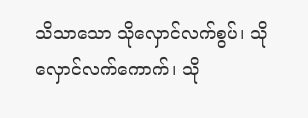သိသာသော သိုလှောင်လက်စွပ်၊ သိုလှောင်လက်ကောက်၊ သို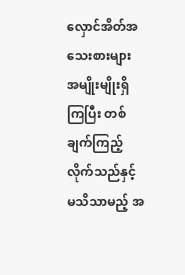လှောင်အိတ်အသေးစားများ အမျိုးမျိုးရှိကြပြီး တစ်ချက်ကြည့်လိုက်သည်နှင့် မသိသာမည့် အ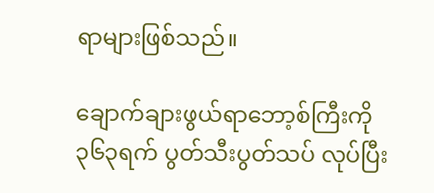ရာများဖြစ်သည်။

ချောက်ချားဖွယ်ရာဘော့စ်ကြီးကို ၃၆၃ရက် ပွတ်သီးပွတ်သပ် လုပ်ပြီး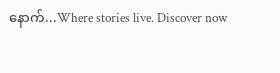နောက်...Where stories live. Discover now